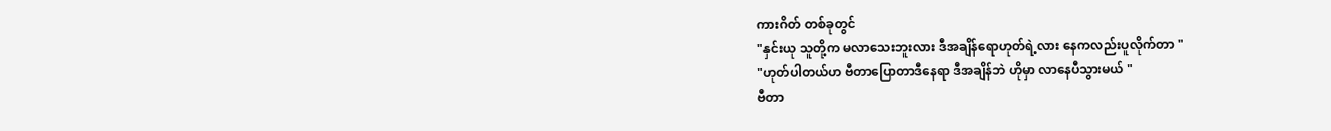ကားဂိတ် တစ်ခုတွင်
"နှင်းယု သူတို့က မလာသေးဘူးလား ဒီအချိန်ရောဟုတ်ရဲ့လား နေကလည်းပူလိုက်တာ "
"ဟုတ်ပါတယ်ဟ ဗီတာပြောတာဒီနေရာ ဒီအချိန်ဘဲ ဟိုမှာ လာနေပီသွားမယ် "
ဗီတာ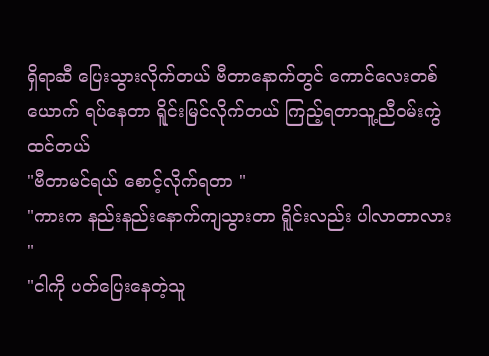ရှိရာဆီ ပြေးသွားလိုက်တယ် ဗီတာနောက်တွင် ကောင်လေးတစ်ယောက် ရပ်နေတာ ရိူင်းမြင်လိုက်တယ် ကြည့်ရတာသူ့ညီဝမ်းကွဲထင်တယ်
"ဗီတာမင်ရယ် စောင့်လိုက်ရတာ "
"ကားက နည်းနည်းနောက်ကျသွားတာ ရိူင်းလည်း ပါလာတာလား "
"ငါကို ပတ်ပြေးနေတဲ့သူ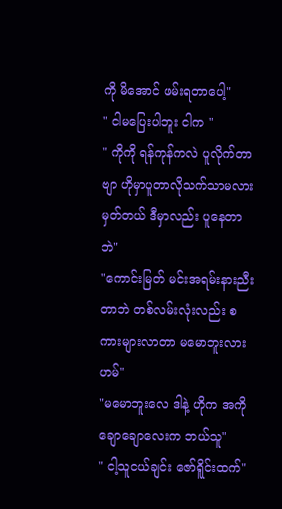ကို မိအောင် ဖမ်းရတာပေါ့"
" ငါမပြေးပါဘူး ငါက "
" ကိုကို ရန်ကုန်ကလဲ ပူလိုက်တာဗျာ ဟိုမှာပူတာလိုသက်သာမလားမှတ်တယ် ဒီမှာလည်း ပူနေတာဘဲ"
"ကောင်းမြတ် မင်းအရမ်းနားညီးတာဘဲ တစ်လမ်းလုံးလည်း စကားများလာတာ မမောဘူးလားဟမ်"
"မမောဘူးလေ ဒါနဲ့ ဟိုက အကိုချောချောလေးက ဘယ်သူ"
" ငါ့သူငယ်ချင်း ဇော်ရိူင်းထက်"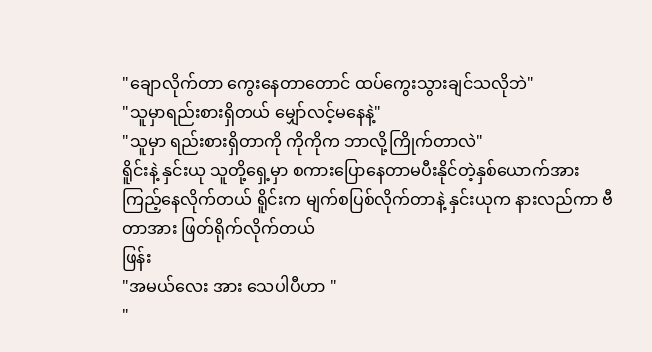"ချောလိုက်တာ ကွေးနေတာတောင် ထပ်ကွေးသွားချင်သလိုဘဲ"
"သူမှာရည်းစားရှိတယ် မျှော်လင့်မနေနဲ့"
"သူမှာ ရည်းစားရှိတာကို ကိုကိုက ဘာလို့ကြိုက်တာလဲ"
ရိူင်းနဲ့ နှင်းယု သူတို့ရှေ့မှာ စကားပြောနေတာမပီးနိုင်တဲ့နှစ်ယောက်အား ကြည့်နေလိုက်တယ် ရိူင်းက မျက်စပြစ်လိုက်တာနဲ့ နှင်းယုက နားလည်ကာ ဗီတာအား ဖြတ်ရိုက်လိုက်တယ်
ဖြန်း
"အမယ်လေး အား သေပါပီဟာ "
"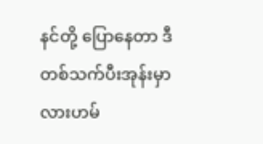နင်တို့ ပြောနေတာ ဒီတစ်သက်ပီးအုန်းမှာလားဟမ်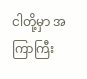ငါတို့မှာ အကြာကြီး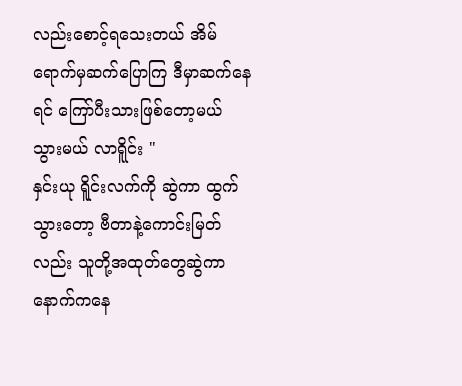လည်းစောင့်ရသေးတယ် အိမ်ရောက်မှဆက်ပြောကြ ဒီမှာဆက်နေရင် ကြော်ပီးသားဖြစ်တော့မယ် သွားမယ် လာရိူင်း "
နှင်းယု ရိူင်းလက်ကို ဆွဲကာ ထွက်သွားတော့ ဗီတာနဲ့ကောင်းမြတ်လည်း သူတို့အထုတ်တွေဆွဲကာ နောက်ကနေ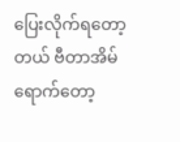ပြေးလိုက်ရတော့တယ် ဗီတာအိမ်ရောက်တော့